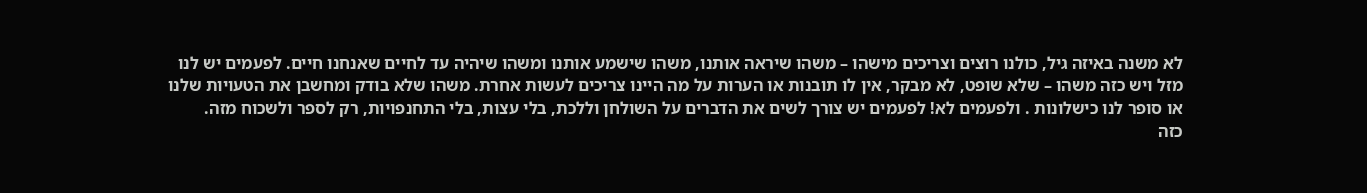לא משנה באיזה גיל, כולנו רוצים וצריכים מישהו – משהו שיראה אותנו, משהו שישמע אותנו ומשהו שיהיה עד לחיים שאנחנו חיים. לפעמים יש לנו מזל ויש כזה משהו – שלא שופט, לא מבקר, אין לו תובנות או הערות על מה היינו צריכים לעשות אחרת. משהו שלא בודק ומחשבן את הטעויות שלנו או סופר לנו כישלונות . ולפעמים לא! לפעמים יש צורך לשים את הדברים על השולחן וללכת, בלי עצות, בלי התחנפויות, רק לספר ולשכוח מזה.
כזה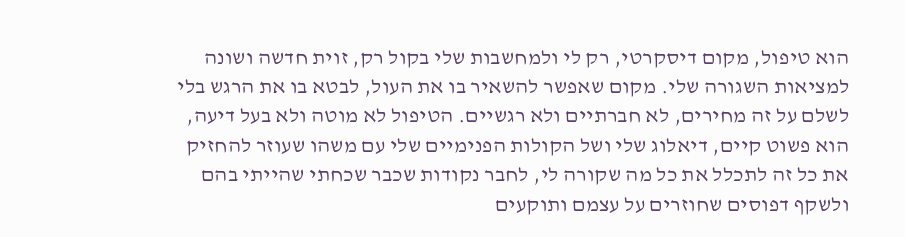הוא טיפול, מקום דיסקרטי, רק לי ולמחשבות שלי בקול רק, זוית חדשה ושונה למציאות השגורה שלי. מקום שאפשר להשאיר בו את העול, לבטא בו את הרגש בלי לשלם על זה מחירים, לא חברתיים ולא רגשיים. הטיפול לא מוטה ולא בעל דיעה, הוא פשוט קיים, דיאלוג שלי ושל הקולות הפנימיים שלי עם משהו שעוזר להחזיק את כל זה לתכלל את כל מה שקורה לי, לחבר נקודות שכבר שכחתי שהייתי בהם ולשקף דפוסים שחוזרים על עצמם ותוקעים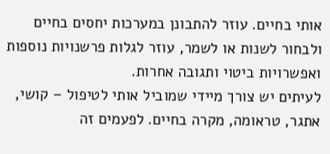אותי בחיים. עוזר להתבונן במערכות יחסים בחיים ולבחור לשנות או לשמר, עוזר לגלות פרשנויות נוספות ואפשרויות ביטוי ותגובה אחרות.
לעיתים יש צורך מיידי שמוביל אותי לטיפול – קושי, אתגר, טראומה, מקרה בחיים. לפעמים זה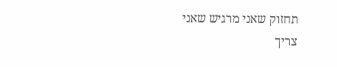תחזוק שאני מרגיש שאני צריך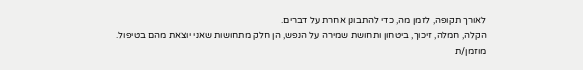לאורך תקופה, לזמן מה, כדי להתבונן אחרת על דברים.
הקלה, חמלה, זיכוך, ביטחון ותחושת שמירה על הנפש, הן חלק מתחושות שאני יוצאת מהם בטיפול.
מוזמן/ת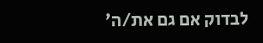לבדוק אם גם את/ה'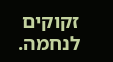זקוקים לנחמה.